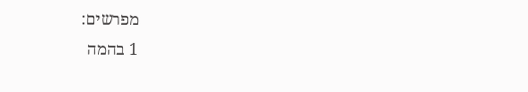מפרשים:
1 בהמה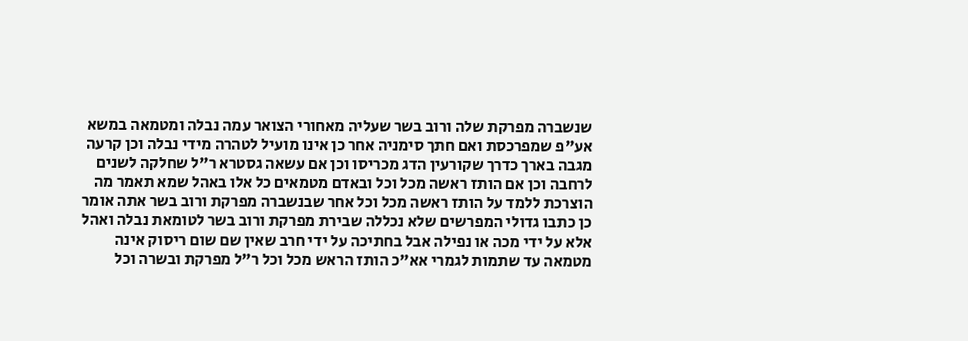שנשברה מפרקת שלה ורוב בשר שעליה מאחורי הצואר עמה נבלה ומטמאה במשא אע"פ שמפרכסת ואם חתך סימניה אחר כן אינו מועיל לטהרה מידי נבלה וכן קרעה מגבה בארך כדרך שקורעין הדג מכריסו וכן אם עשאה גסטרא ר"ל שחלקה לשנים לרחבה וכן אם הותז ראשה מכל וכל ובאדם מטמאים כל אלו באהל שמא תאמר מה הוצרכת ללמד על הותז ראשה מכל וכל אחר שבנשברה מפרקת ורוב בשר אתה אומר כן כתבו גדולי המפרשים שלא נכללה שבירת מפרקת ורוב בשר לטומאת נבלה ואהל אלא על ידי מכה או נפילה אבל בחתיכה על ידי חרב שאין שם שום ריסוק אינה מטמאה עד שתמות לגמרי אא"כ הותז הראש מכל וכל ר"ל מפרקת ובשרה וכל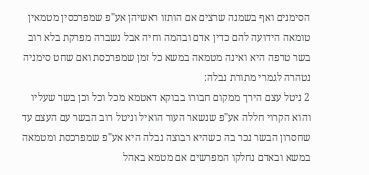הסימנים ואף בשמנה שרצים אם הותזו ראשיהן אע"פ שמפרכסין מטמאין טומאה הידועה להם כדין אדם ובהמה וחיה אבל נשברה מפרקת בלא רוב בשר טרפה היא ואינה מטמאה במשא כל זמן שמפרכסת ואם שחט סימניה נטהרה לגמרי מתורת נבלה:
2 ניטל עצם הירך ממקום חבורו בבוקא דאטמא מכל וכל וכן בשר שעליו והוא הקרוי חללה אע"פ שנשאר העור הואיל וניטל רוב הבשר עם העצם עד שחסרון הבשר נכר בה כשהיא רבוצה נבלה היא אע"פ שמפרכסת ומטמאה במשא ובאדם נחלקו המפרשים אם מטמא באהל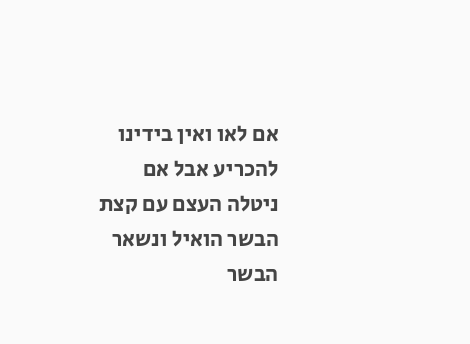אם לאו ואין בידינו להכריע אבל אם ניטלה העצם עם קצת הבשר הואיל ונשאר הבשר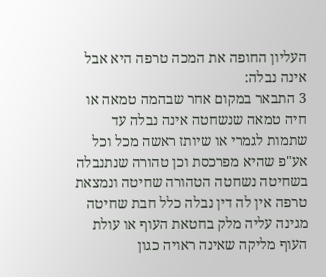העליון החופה את המכה טרפה היא אבל אינה נבלה:
3 התבאר במקום אחר שבהמה טמאה או חיה טמאה שנשחטה אינה נבלה עד שתמות לגמרי או שיותז ראשה מכל וכל אע"פ שהיא מפרכסת וכן טהורה שנתנבלה בשחיטה נשחטה הטהורה שחיטה ונמצאת טרפה אין לה דין נבלה כלל חבת שחיטה מגינה עליה מלק בחטאת העוף או עולת העוף מליקה שאינה ראויה כגון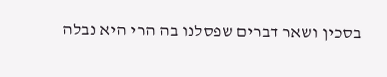בסכין ושאר דברים שפסלנו בה הרי היא נבלה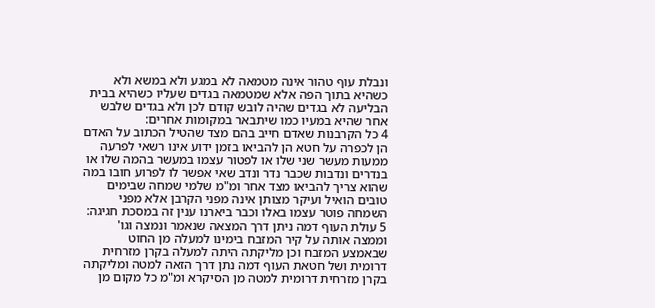ונבלת עוף טהור אינה מטמאה לא במגע ולא במשא ולא כשהיא בתוך הפה אלא שמטמאה בגדים שעליו כשהיא בבית הבליעה לא בגדים שהיה לובש קודם לכן ולא בגדים שלבש אחר שהיא במעיו כמו שיתבאר במקומות אחרים:
4 כל הקרבנות שאדם חייב בהם מצד שהטיל הכתוב על האדם הן לכפרה על חטא הן להביאו בזמן ידוע אינו רשאי לפרעה ממעות מעשר שני שלו או לפטור עצמו במעשר בהמה שלו או בנדרים ונדבות שכבר נדר ונדב שאי אפשר לו לפרוע חובו במה שהוא צריך להביאו מצד אחר ומ"מ שלמי שמחה שבימים טובים הואיל ועיקר מצותן אינה מפני הקרבן אלא מפני השמחה פוטר עצמו באלו וכבר ביארנו ענין זה במסכת חגיגה:
5 עולת העוף דמה ניתן דרך המצאה שנאמר ונמצה וגו' וממצה אותה על קיר המזבח בימינו למעלה מן החוט שבאמצע המזבח וכן מליקתה היתה למעלה בקרן מזרחית דרומית ושל חטאת העוף דמה נתן דרך הזאה למטה ומליקתה בקרן מזרחית דרומית למטה מן הסיקרא ומ"מ כל מקום מן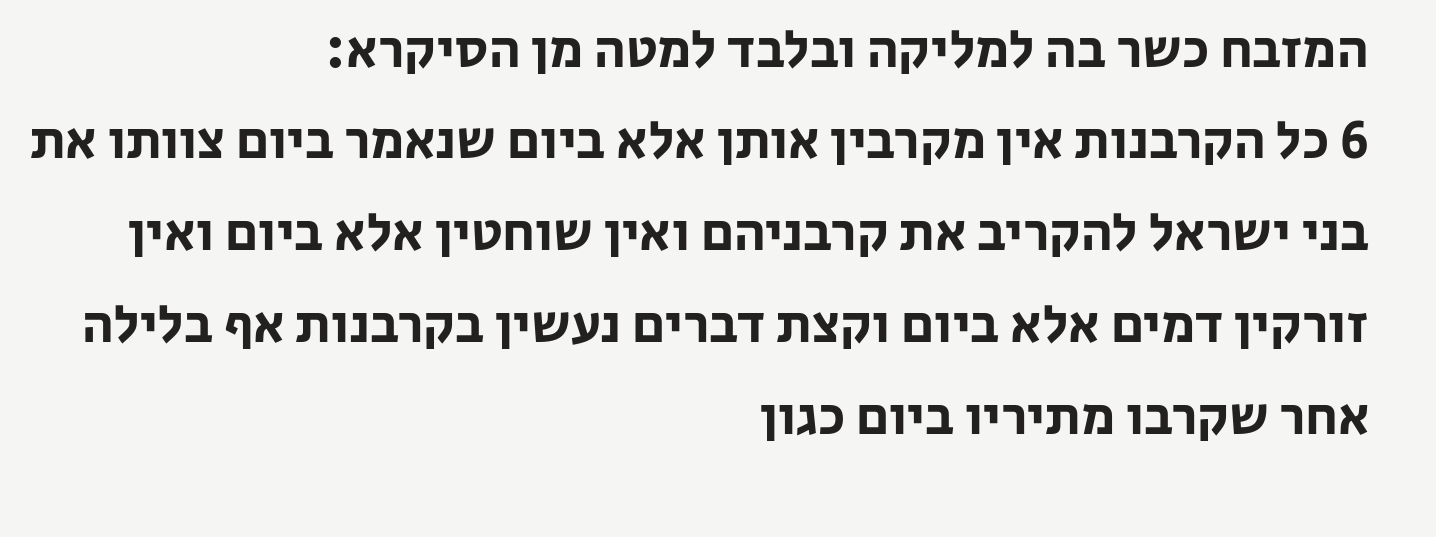המזבח כשר בה למליקה ובלבד למטה מן הסיקרא:
6 כל הקרבנות אין מקרבין אותן אלא ביום שנאמר ביום צוותו את בני ישראל להקריב את קרבניהם ואין שוחטין אלא ביום ואין זורקין דמים אלא ביום וקצת דברים נעשין בקרבנות אף בלילה אחר שקרבו מתיריו ביום כגון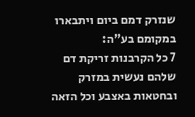שנזרק דמם ביום ויתבארו במקומם בע"ה:
7 כל הקרבנות זריקת דם שלהם נעשית במזרק ובחטאות באצבע וכל הזאה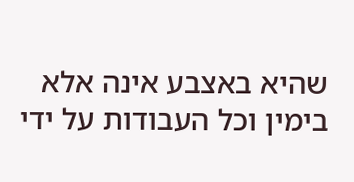שהיא באצבע אינה אלא בימין וכל העבודות על ידי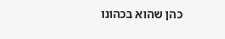כהן שהוא בכהונו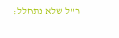ר"ל שלא נתחלל: